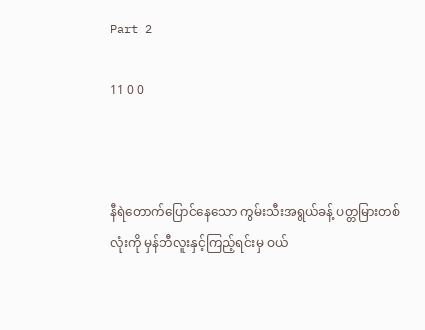Part 2

11 0 0



နီရဲတောက်ပြောင်နေသော ကွမ်းသီးအရွယ်ခန့် ပတ္တမြားတစ်လုံးကို မှန်ဘီလူးနှင့်ကြည့်ရင်းမှ ဝယ်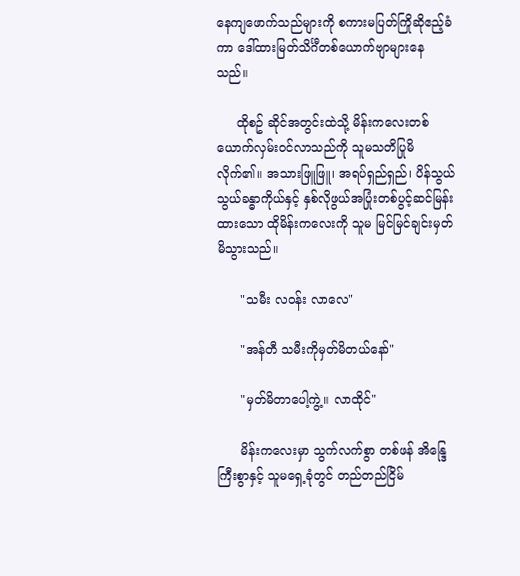နေကျဖောက်သည်များကို စကားမပြတ်ကြိုဆိုဧည့်ခံကာ ဒေါ်ထားမြတ်သိင်္ဂီတစ်ယောက်ဗျာများနေသည်။

     ထိုစဥ် ဆိုင်အတွင်းထဲသို့ မိန်းကလေးတစ်ယောက်လှမ်းဝင်လာသည်ကို သူမသတိပြုမိလိုက်၏။ အသားဖြူဖြူ၊ အရပ်ရှည်ရှည်၊ ပိန်သွယ်သွယ်ခန္ဓာကိုယ်နှင့် နှစ်လိုဖွယ်အပြုံးတစ်ပွင့်ဆင်မြန်းထားသော ထိုမိန်းကလေးကို သူမ မြင်မြင်ချင်းမှတ်မိသွားသည်။

      "သမီး လဝန်း လာလေ"

      "အန်တီ သမီးကိုမှတ်မိတယ်နော်"

      "မှတ်မိတာပေါ့ကွဲ့။ လာထိုင်"

      မိန်းကလေးမှာ သွက်လက်စွာ တစ်ဖန် အိန္ဒြေကြီးစွာနှင့် သူမရှေ့ခုံတွင် တည်တည်ငြိမ်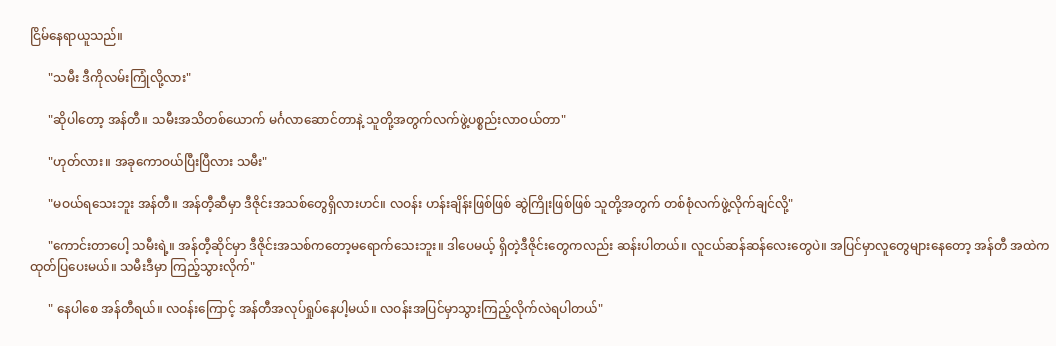ငြိမ်နေရာယူသည်။

      "သမီး ဒီကိုလမ်းကြုံလို့လား"

      "ဆိုပါတော့ အန်တီ။ သမီးအသိတစ်ယောက် မင်္ဂလာဆောင်တာနဲ့ သူတို့အတွက်လက်ဖွဲ့ပစ္စည်းလာဝယ်တာ"

      "ဟုတ်လား။ အခုကောဝယ်ပြီးပြီလား သမီး"

      "မဝယ်ရသေးဘူး အန်တီ။ အန်တီ့ဆီမှာ ဒီဇိုင်းအသစ်တွေရှိလားဟင်။ လဝန်း ဟန်းချိန်းဖြစ်ဖြစ် ဆွဲကြိုးဖြစ်ဖြစ် သူတို့အတွက် တစ်စုံလက်ဖွဲ့လိုက်ချင်လို့"

      "ကောင်းတာပေါ့ သမီးရဲ့။ အန်တီ့ဆိုင်မှာ ဒီဇိုင်းအသစ်ကတော့မရောက်သေးဘူး။ ဒါပေမယ့် ရှိတဲ့ဒီဇိုင်းတွေကလည်း ဆန်းပါတယ်။ လူငယ်ဆန်ဆန်လေးတွေပဲ။ အပြင်မှာလူတွေများနေတော့ အန်တီ အထဲကထုတ်ပြပေးမယ်။ သမီးဒီမှာ ကြည့်သွားလိုက်"

      " နေပါစေ အန်တီရယ်။ လဝန်းကြောင့် အန်တီအလုပ်ရှုပ်နေပါ့မယ်။ လဝန်းအပြင်မှာသွားကြည့်လိုက်လဲရပါတယ်"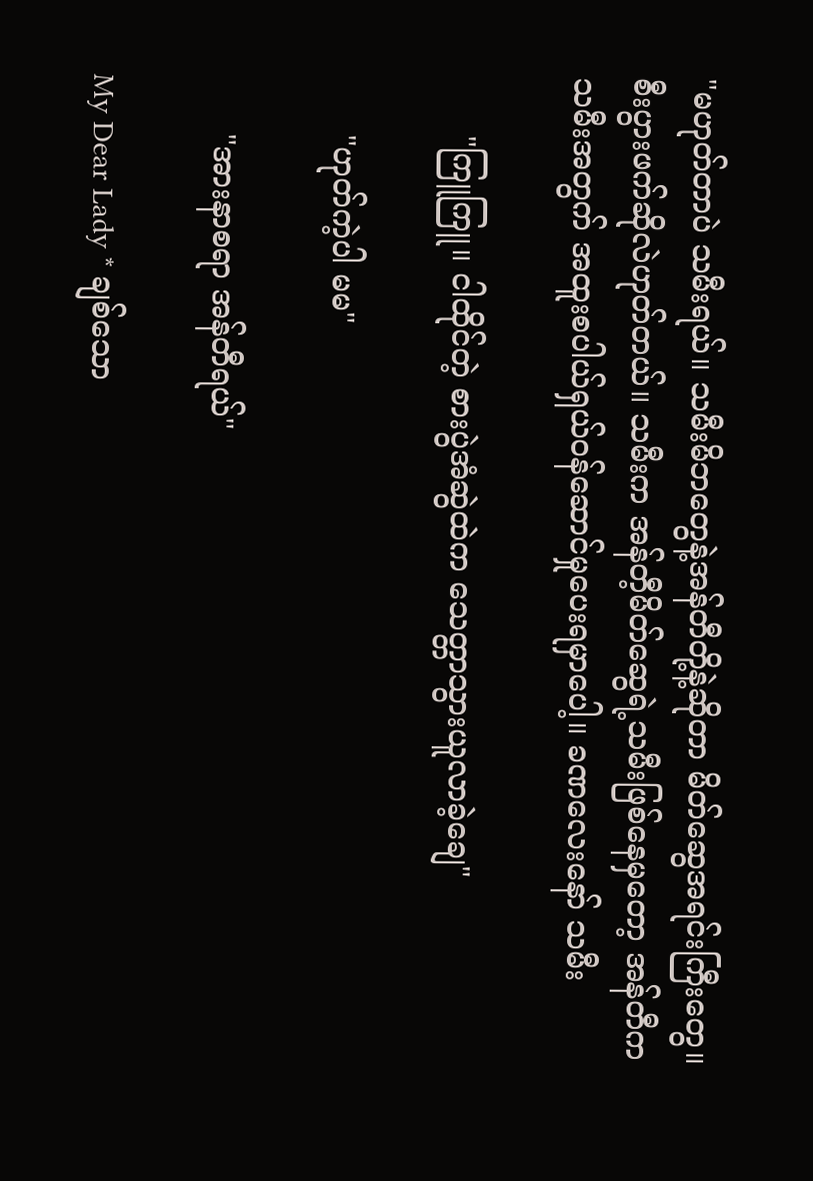"မဟုတ်တာပဲ သမီးရယ်။ သမီးမိဘတွေနဲ့အန်တီတို့နဲ့ဆိုတာ မိတ်ဆွေအရင်းကြီးတွေ။ စီးပွားဖက်ဆိုလဲဟုတ်တယ်။ သမီးက အန်တီ့မိတ်ဆွေရဲ့သမီးဖြစ်နေမှတော့ အန်တီက သမီးအတွက် အထူးစပါယ်ရှယ်ဝန်ဆောင်မှုပေးရမှာပေါ့။ ခဏလေးနော် သမီး

      "ကြူကြူ။ ငါထိုင်တဲ့ စားပွဲအံဆွဲထဲက သေတ္တာသွားယူလာခဲ့ချေ"

      "ဟုတ်ကဲ့ပါ မမ"

      "အားနာစရာ အန်တီရယ်"

My Dear Lady * ချစ်သော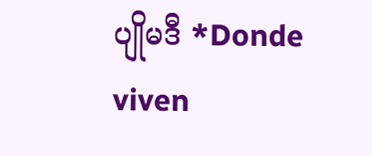ပျိုမဒီ *Donde viven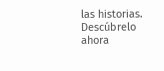las historias. Descúbrelo ahora